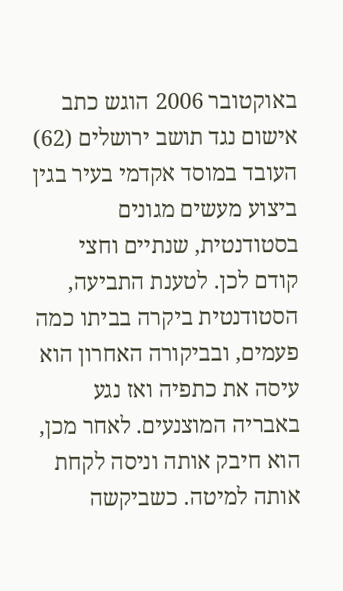באוקטובר 2006 הוגש כתב אישום נגד תושב ירושלים (62) העובד במוסד אקדמי בעיר בגין ביצוע מעשים מגונים בסטודנטית, שנתיים וחצי קודם לכן. לטענת התביעה, הסטודנטית ביקרה בביתו כמה פעמים, ובביקורה האחרון הוא עיסה את כתפיה ואז נגע באבריה המוצנעים. לאחר מכן, הוא חיבק אותה וניסה לקחת אותה למיטה. כשביקשה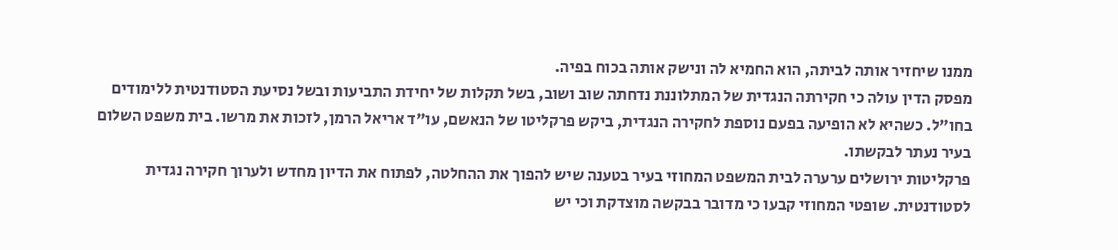ממנו שיחזיר אותה לביתה, הוא החמיא לה ונישק אותה בכוח בפיה.
מפסק הדין עולה כי חקירתה הנגדית של המתלוננת נדחתה שוב ושוב, בשל תקלות של יחידת התביעות ובשל נסיעת הסטודנטית ללימודים בחו"ל. כשהיא לא הופיעה בפעם נוספת לחקירה הנגדית, ביקש פרקליטו של הנאשם, עו"ד אריאל הרמן, לזכות את מרשו. בית משפט השלום בעיר נעתר לבקשתו.
פרקליטות ירושלים ערערה לבית המשפט המחוזי בעיר בטענה שיש להפוך את ההחלטה, לפתוח את הדיון מחדש ולערוך חקירה נגדית לסטודנטית. שופטי המחוזי קבעו כי מדובר בבקשה מוצדקת וכי יש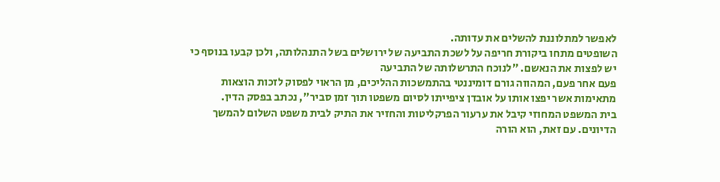לאפשר למתלוננת להשלים את עדותה.
השופטים מתחו ביקורת חריפה על לשכת התביעה של ירושלים בשל התנהלותה, ולכן קבעו בנוסף כי יש לפצות את הנאשם. "לנוכח התרשלותה של התביעה
פעם אחר פעם, המהווה גורם דומיננטי בהתמשכות ההליכים, מן הראוי לפסוק לזכות הוצאות מתאימות אשר יפצו אותו על אובדן ציפייתו לסיום משפטו תוך זמן סביר", נכתב בפסק הדין.
בית המשפט המחוזי קיבל את ערעור הפרקליטות והחזיר את התיק לבית משפט השלום להמשך הדיונים. עם זאת, הוא הורה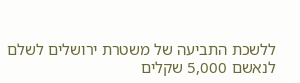ללשכת התביעה של משטרת ירושלים לשלם לנאשם 5,000 שקלים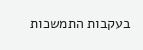בעקבות התמשכות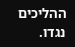ההליכים נגדו.